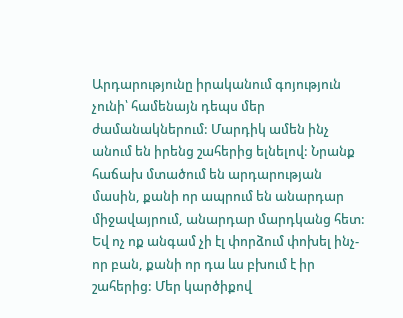Արդարությունը իրականում գոյություն չունի՝ համենայն դեպս մեր ժամանակներում: Մարդիկ ամեն ինչ անում են իրենց շահերից ելնելով: Նրանք հաճախ մտածում են արդարության մասին, քանի որ ապրում են անարդար միջավայրում, անարդար մարդկանց հետ: Եվ ոչ ոք անգամ չի էլ փորձում փոխել ինչ- որ բան, քանի որ դա ևս բխում է իր շահերից: Մեր կարծիքով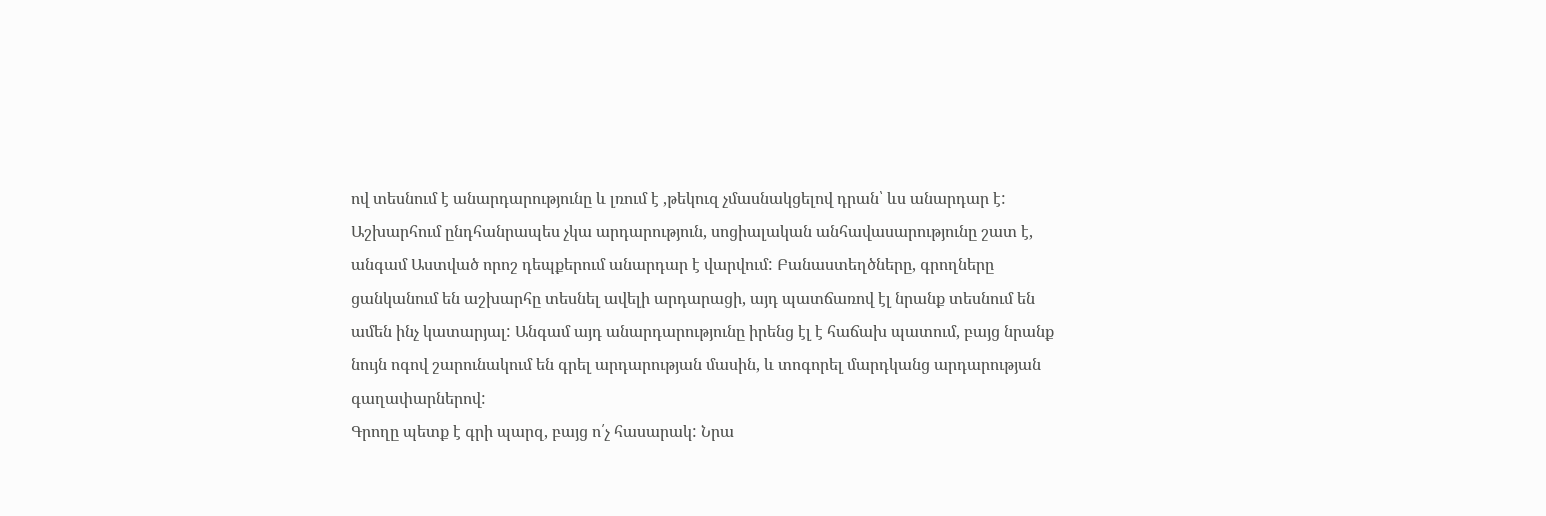ով տեսնում է անարդարությունը և լռում է ,թեկուզ չմասնակցելով դրան՝ ևս անարդար է: Աշխարհում ընդհանրապես չկա արդարություն, սոցիալական անհավասարությունը շատ է, անգամ Աստված որոշ դեպքերում անարդար է վարվում: Բանաստեղծները, գրողները ցանկանում են աշխարհը տեսնել ավելի արդարացի, այդ պատճառով էլ նրանք տեսնում են ամեն ինչ կատարյալ: Անգամ այդ անարդարությունը իրենց էլ է հաճախ պատում, բայց նրանք նույն ոգով շարունակում են գրել արդարության մասին, և տոգորել մարդկանց արդարության գաղափարներով:
Գրողը պետք է գրի պարզ, բայց ո՛չ հասարակ: Նրա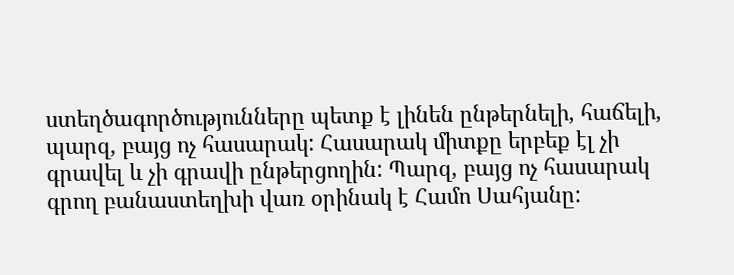ստեղծագործությունները պետք է լինեն ընթերնելի, հաճելի, պարզ, բայց ոչ հասարակ: Հասարակ միտքը երբեք էլ չի գրավել և չի գրավի ընթերցողին: Պարզ, բայց ոչ հասարակ գրող բանաստեղխի վառ օրինակ է Համո Սահյանը: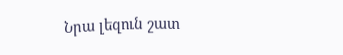Նրա լեզուն շատ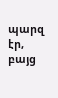պարզ էր, բայց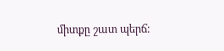միտքը շատ պերճ: